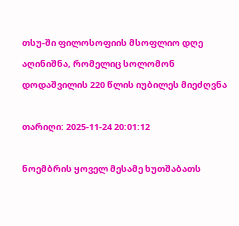თსუ-ში ფილოსოფიის მსოფლიო დღე აღინიშნა, რომელიც სოლომონ დოდაშვილის 220 წლის იუბილეს მიეძღვნა

თარიღი: 2025-11-24 20:01:12

ნოემბრის ყოველ მესამე ხუთშაბათს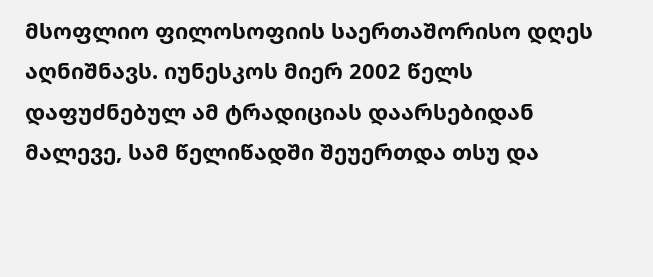მსოფლიო ფილოსოფიის საერთაშორისო დღეს აღნიშნავს. იუნესკოს მიერ 2002 წელს დაფუძნებულ ამ ტრადიციას დაარსებიდან მალევე, სამ წელიწადში შეუერთდა თსუ და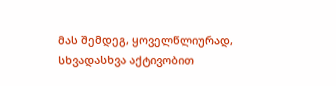მას შემდეგ, ყოველწლიურად, სხვადასხვა აქტივობით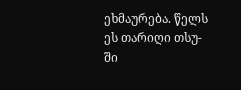ეხმაურება. წელს ეს თარიღი თსუ-ში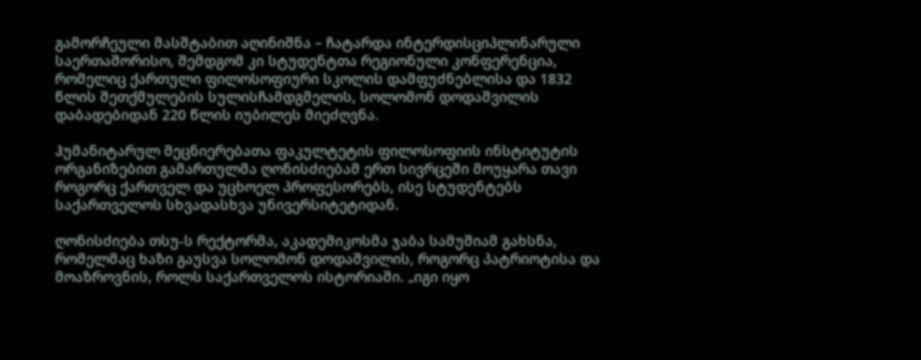გამორჩეული მასშტაბით აღინიშნა – ჩატარდა ინტერდისციპლინარული საერთაშორისო, შემდგომ კი სტუდენტთა რეგიონული კონფერენცია, რომელიც ქართული ფილოსოფიური სკოლის დამფუძნებლისა და 1832 წლის შეთქმულების სულისჩამდგმელის, სოლომონ დოდაშვილის დაბადებიდან 220 წლის იუბილეს მიეძღვნა.

ჰუმანიტარულ მეცნიერებათა ფაკულტეტის ფილოსოფიის ინსტიტუტის ორგანიზებით გამართულმა ღონისძიებამ ერთ სივრცეში მოუყარა თავი როგორც ქართველ და უცხოელ პროფესორებს, ისე სტუდენტებს საქართველოს სხვადასხვა უნივერსიტეტიდან.

ღონისძიება თსუ-ს რექტორმა, აკადემიკოსმა ჯაბა სამუშიამ გახსნა, რომელმაც ხაზი გაუსვა სოლომონ დოდაშვილის, როგორც პატრიოტისა და მოაზროვნის, როლს საქართველოს ისტორიაში. „იგი იყო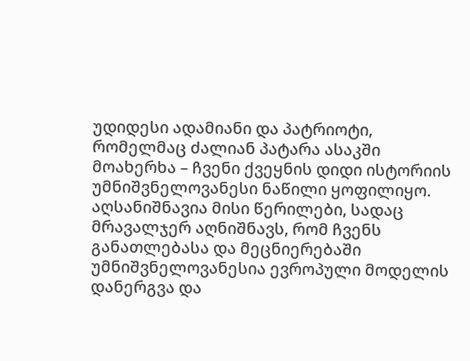უდიდესი ადამიანი და პატრიოტი, რომელმაც ძალიან პატარა ასაკში მოახერხა – ჩვენი ქვეყნის დიდი ისტორიის უმნიშვნელოვანესი ნაწილი ყოფილიყო. აღსანიშნავია მისი წერილები, სადაც მრავალჯერ აღნიშნავს, რომ ჩვენს განათლებასა და მეცნიერებაში უმნიშვნელოვანესია ევროპული მოდელის დანერგვა და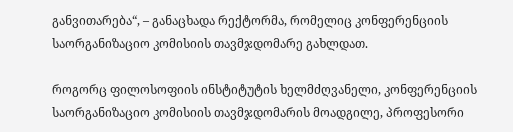განვითარება“, – განაცხადა რექტორმა, რომელიც კონფერენციის საორგანიზაციო კომისიის თავმჯდომარე გახლდათ.

როგორც ფილოსოფიის ინსტიტუტის ხელმძღვანელი, კონფერენციის საორგანიზაციო კომისიის თავმჯდომარის მოადგილე, პროფესორი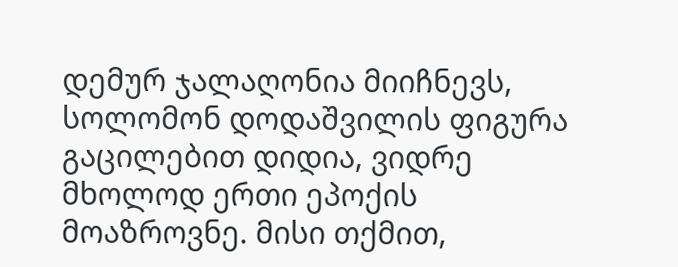დემურ ჯალაღონია მიიჩნევს, სოლომონ დოდაშვილის ფიგურა გაცილებით დიდია, ვიდრე მხოლოდ ერთი ეპოქის მოაზროვნე. მისი თქმით,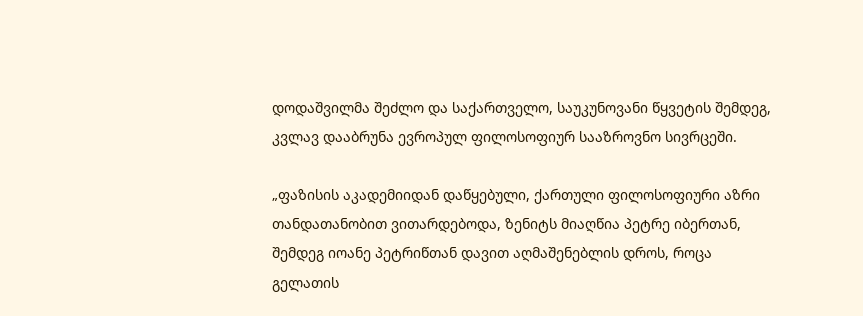დოდაშვილმა შეძლო და საქართველო, საუკუნოვანი წყვეტის შემდეგ, კვლავ დააბრუნა ევროპულ ფილოსოფიურ სააზროვნო სივრცეში.

„ფაზისის აკადემიიდან დაწყებული, ქართული ფილოსოფიური აზრი თანდათანობით ვითარდებოდა, ზენიტს მიაღწია პეტრე იბერთან, შემდეგ იოანე პეტრიწთან დავით აღმაშენებლის დროს, როცა გელათის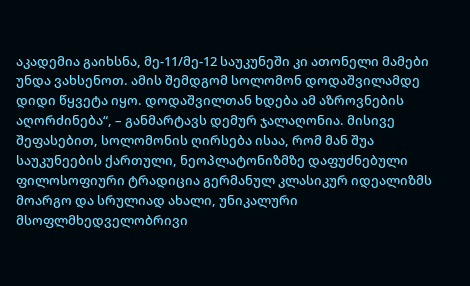აკადემია გაიხსნა, მე-11/მე-12 საუკუნეში კი ათონელი მამები უნდა ვახსენოთ. ამის შემდგომ სოლომონ დოდაშვილამდე დიდი წყვეტა იყო. დოდაშვილთან ხდება ამ აზროვნების აღორძინება“, – განმარტავს დემურ ჯალაღონია. მისივე შეფასებით, სოლომონის ღირსება ისაა, რომ მან შუა საუკუნეების ქართული, ნეოპლატონიზმზე დაფუძნებული ფილოსოფიური ტრადიცია გერმანულ კლასიკურ იდეალიზმს მოარგო და სრულიად ახალი, უნიკალური მსოფლმხედველობრივი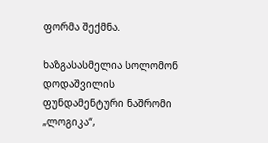ფორმა შექმნა.

ხაზგასასმელია სოლომონ დოდაშვილის ფუნდამენტური ნაშრომი „ლოგიკა“,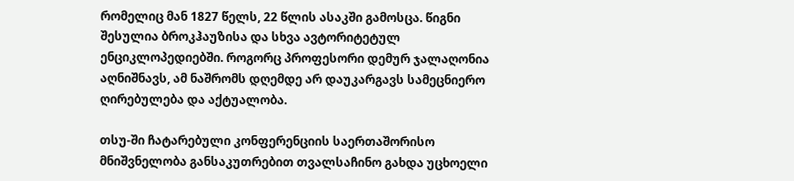რომელიც მან 1827 წელს, 22 წლის ასაკში გამოსცა. წიგნი შესულია ბროკჰაუზისა და სხვა ავტორიტეტულ ენციკლოპედიებში. როგორც პროფესორი დემურ ჯალაღონია აღნიშნავს, ამ ნაშრომს დღემდე არ დაუკარგავს სამეცნიერო ღირებულება და აქტუალობა.

თსუ-ში ჩატარებული კონფერენციის საერთაშორისო მნიშვნელობა განსაკუთრებით თვალსაჩინო გახდა უცხოელი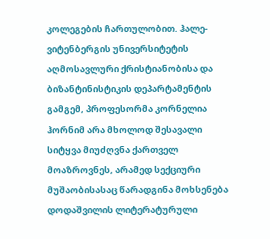კოლეგების ჩართულობით. ჰალე-ვიტენბერგის უნივერსიტეტის აღმოსავლური ქრისტიანობისა და ბიზანტინისტიკის დეპარტამენტის გამგემ, პროფესორმა კორნელია ჰორნიმ არა მხოლოდ შესავალი სიტყვა მიუძღვნა ქართველ მოაზროვნეს, არამედ სექციური მუშაობისასაც წარადგინა მოხსენება დოდაშვილის ლიტერატურული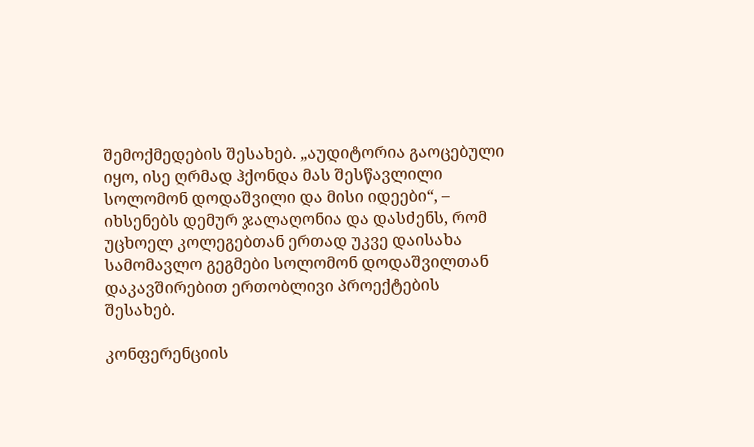შემოქმედების შესახებ. „აუდიტორია გაოცებული იყო, ისე ღრმად ჰქონდა მას შესწავლილი სოლომონ დოდაშვილი და მისი იდეები“, – იხსენებს დემურ ჯალაღონია და დასძენს, რომ უცხოელ კოლეგებთან ერთად უკვე დაისახა სამომავლო გეგმები სოლომონ დოდაშვილთან დაკავშირებით ერთობლივი პროექტების შესახებ.

კონფერენციის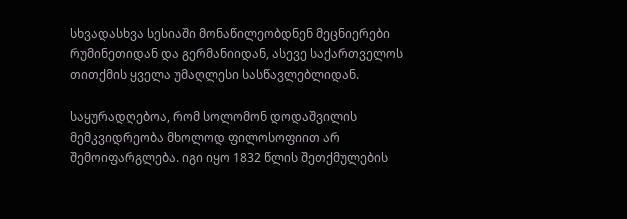სხვადასხვა სესიაში მონაწილეობდნენ მეცნიერები რუმინეთიდან და გერმანიიდან, ასევე საქართველოს თითქმის ყველა უმაღლესი სასწავლებლიდან.

საყურადღებოა, რომ სოლომონ დოდაშვილის მემკვიდრეობა მხოლოდ ფილოსოფიით არ შემოიფარგლება. იგი იყო 1832 წლის შეთქმულების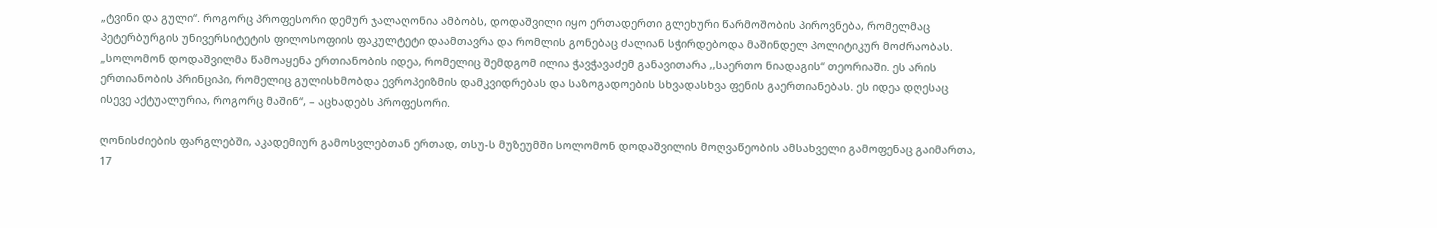„ტვინი და გული“. როგორც პროფესორი დემურ ჯალაღონია ამბობს, დოდაშვილი იყო ერთადერთი გლეხური წარმოშობის პიროვნება, რომელმაც პეტერბურგის უნივერსიტეტის ფილოსოფიის ფაკულტეტი დაამთავრა და რომლის გონებაც ძალიან სჭირდებოდა მაშინდელ პოლიტიკურ მოძრაობას. „სოლომონ დოდაშვილმა წამოაყენა ერთიანობის იდეა, რომელიც შემდგომ ილია ჭავჭავაძემ განავითარა ,,საერთო ნიადაგის“ თეორიაში. ეს არის ერთიანობის პრინციპი, რომელიც გულისხმობდა ევროპეიზმის დამკვიდრებას და საზოგადოების სხვადასხვა ფენის გაერთიანებას. ეს იდეა დღესაც ისევე აქტუალურია, როგორც მაშინ“, – აცხადებს პროფესორი.

ღონისძიების ფარგლებში, აკადემიურ გამოსვლებთან ერთად, თსუ-ს მუზეუმში სოლომონ დოდაშვილის მოღვაწეობის ამსახველი გამოფენაც გაიმართა, 17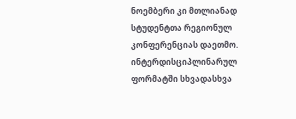ნოემბერი კი მთლიანად სტუდენტთა რეგიონულ კონფერენციას დაეთმო. ინტერდისციპლინარულ ფორმატში სხვადასხვა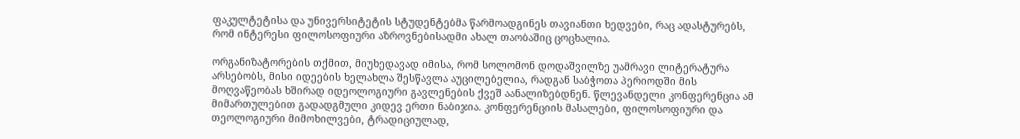ფაკულტეტისა და უნივერსიტეტის სტუდენტებმა წარმოადგინეს თავიანთი ხედვები, რაც ადასტურებს, რომ ინტერესი ფილოსოფიური აზროვნებისადმი ახალ თაობაშიც ცოცხალია.

ორგანიზატორების თქმით, მიუხედავად იმისა, რომ სოლომონ დოდაშვილზე უამრავი ლიტერატურა არსებობს, მისი იდეების ხელახლა შესწავლა აუცილებელია, რადგან საბჭოთა პერიოდში მის მოღვაწეობას ხშირად იდეოლოგიური გავლენების ქვეშ აანალიზებდნენ. წლევანდელი კონფერენცია ამ მიმართულებით გადადგმული კიდევ ერთი ნაბიჯია. კონფერენციის მასალები, ფილოსოფიური და თეოლოგიური მიმოხილვები, ტრადიციულად,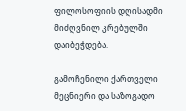ფილოსოფიის დღისადმი მიძღვნილ კრებულში დაიბეჭდება.

გამოჩენილი ქართველი მეცნიერი და საზოგადო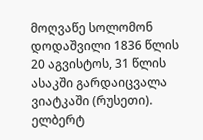მოღვაწე სოლომონ დოდაშვილი 1836 წლის 20 აგვისტოს, 31 წლის ასაკში გარდაიცვალა ვიატკაში (რუსეთი). ელბერტ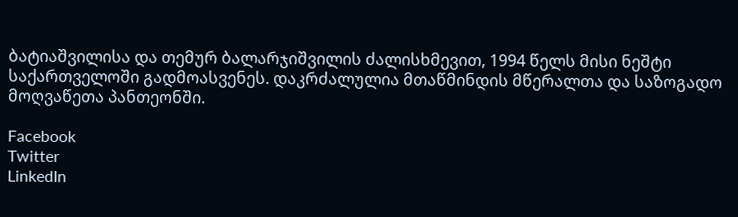ბატიაშვილისა და თემურ ბალარჯიშვილის ძალისხმევით, 1994 წელს მისი ნეშტი საქართველოში გადმოასვენეს. დაკრძალულია მთაწმინდის მწერალთა და საზოგადო მოღვაწეთა პანთეონში.

Facebook
Twitter
LinkedIn